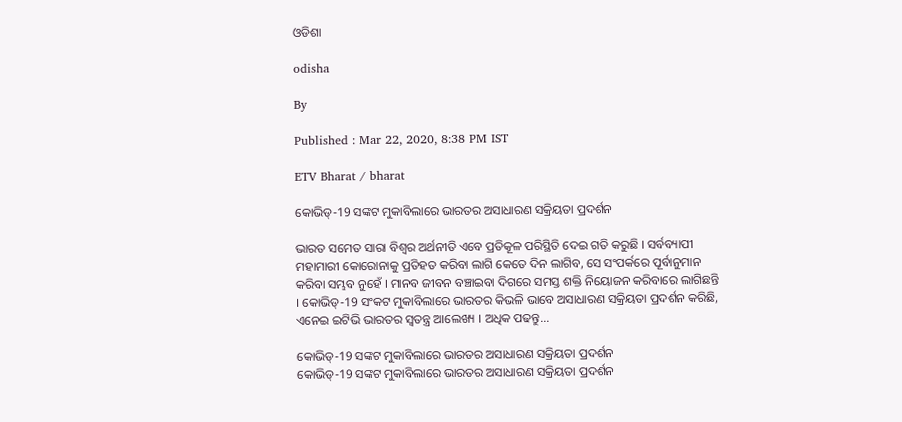ଓଡିଶା

odisha

By

Published : Mar 22, 2020, 8:38 PM IST

ETV Bharat / bharat

କୋଭିଡ୍‌-19 ସଙ୍କଟ ମୁକାବିଲାରେ ଭାରତର ଅସାଧାରଣ ସକ୍ରିୟତା ପ୍ରଦର୍ଶନ

ଭାରତ ସମେତ ସାରା ବିଶ୍ବର ଅର୍ଥନୀତି ଏବେ ପ୍ରତିକୂଳ ପରିସ୍ଥିତି ଦେଇ ଗତି କରୁଛି । ସର୍ବବ୍ୟାପୀ ମହାମାରୀ କୋରୋନାକୁ ପ୍ରତିହତ କରିବା ଲାଗି କେତେ ଦିନ ଲାଗିବ, ସେ ସଂପର୍କରେ ପୂର୍ବାନୁମାନ କରିବା ସମ୍ଭବ ନୁହେଁ । ମାନବ ଜୀବନ ବଞ୍ଚାଇବା ଦିଗରେ ସମସ୍ତ ଶକ୍ତି ନିୟୋଜନ କରିବାରେ ଲାଗିଛନ୍ତି । କୋଭିଡ୍‌-19 ସଂକଟ ମୁକାବିଲାରେ ଭାରତର କିଭଳି ଭାବେ ଅସାଧାରଣ ସକ୍ରିୟତା ପ୍ରଦର୍ଶନ କରିଛି, ଏନେଇ ଇଟିଭି ଭାରତର ସ୍ବତନ୍ତ୍ର ଆଲେଖ୍ୟ । ଅଧିକ ପଢନ୍ତୁ...

କୋଭିଡ୍‌-19 ସଙ୍କଟ ମୁକାବିଲାରେ ଭାରତର ଅସାଧାରଣ ସକ୍ରିୟତା ପ୍ରଦର୍ଶନ
କୋଭିଡ୍‌-19 ସଙ୍କଟ ମୁକାବିଲାରେ ଭାରତର ଅସାଧାରଣ ସକ୍ରିୟତା ପ୍ରଦର୍ଶନ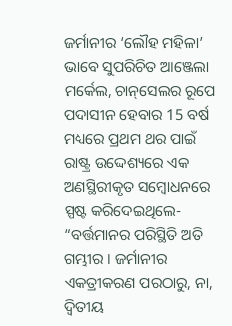ଜର୍ମାନୀର ‘ଲୌହ ମହିଳା’ ଭାବେ ସୁପରିଚିତ ଆଞ୍ଜେଲା ମର୍କେଲ, ଚାନ୍‌ସେଲର ରୂପେ ପଦାସୀନ ହେବାର 15 ବର୍ଷ ମଧ୍ୟରେ ପ୍ରଥମ ଥର ପାଇଁ ରାଷ୍ଟ୍ର ଉଦ୍ଦେଶ୍ୟରେ ଏକ ଅଣସ୍ଥିରୀକୃତ ସମ୍ବୋଧନରେ ସ୍ପଷ୍ଟ କରିଦେଇଥିଲେ- “ବର୍ତ୍ତମାନର ପରିସ୍ଥିତି ଅତି ଗମ୍ଭୀର । ଜର୍ମାନୀର ଏକତ୍ରୀକରଣ ପରଠାରୁ, ନା, ଦ୍ବିତୀୟ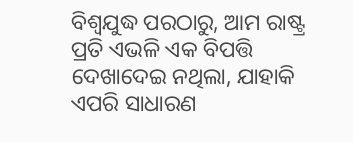ବିଶ୍ବଯୁଦ୍ଧ ପରଠାରୁ, ଆମ ରାଷ୍ଟ୍ର ପ୍ରତି ଏଭଳି ଏକ ବିପତ୍ତି ଦେଖାଦେଇ ନଥିଲା, ଯାହାକି ଏପରି ସାଧାରଣ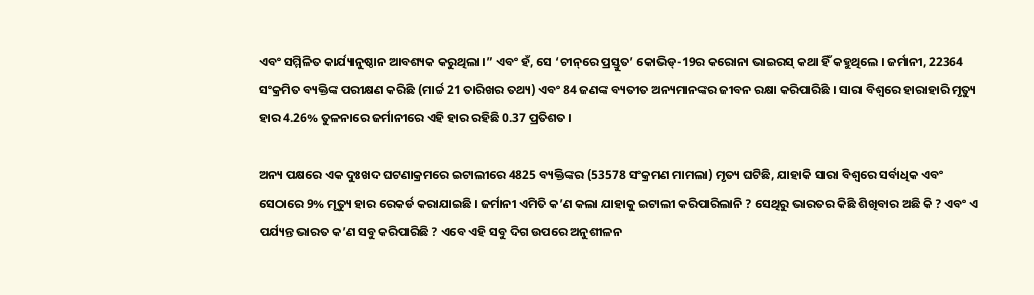ଏବଂ ସମ୍ମିଳିତ କାର୍ଯ୍ୟାନୁଷ୍ଠାନ ଆବଶ୍ୟକ କରୁଥିଲା ।” ଏବଂ ହଁ, ସେ ‘ଚୀନ୍‌ରେ ପ୍ରସ୍ତୁତ’ କୋଭିଡ୍‌-19ର କରୋନା ଭାଇରସ୍‌ କଥା ହିଁ କହୁଥିଲେ । ଜର୍ମାନୀ, 22364 ସଂକ୍ରମିତ ବ୍ୟକ୍ତିଙ୍କ ପରୀକ୍ଷଣ କରିଛି (ମାର୍ଚ୍ଚ 21 ତାରିଖର ତଥ୍ୟ) ଏବଂ 84 ଜଣଙ୍କ ବ୍ୟତୀତ ଅନ୍ୟମାନଙ୍କର ଜୀବନ ରକ୍ଷା କରିପାରିଛି । ସାରା ବିଶ୍ବରେ ହାରାହାରି ମୃତ୍ୟୁ ହାର 4.26% ତୁଳନାରେ ଜର୍ମାନୀରେ ଏହି ହାର ରହିଛି 0.37 ପ୍ରତିଶତ ।

ଅନ୍ୟ ପକ୍ଷରେ ଏକ ଦୁଃଖଦ ଘଟଣାକ୍ରମରେ ଇଟାଲୀରେ 4825 ବ୍ୟକ୍ତିଙ୍କର (53578 ସଂକ୍ରମଣ ମାମଲା) ମୃତ୍ୟ ଘଟିଛି, ଯାହାକି ସାରା ବିଶ୍ବରେ ସର୍ବାଧିକ ଏବଂ ସେଠାରେ 9% ମୃତ୍ୟୁ ହାର ରେକର୍ଡ କରାଯାଇଛି । ଜର୍ମାନୀ ଏମିତି କ’ଣ କଲା ଯାହାକୁ ଇଟାଲୀ କରିପାରିଲାନି ? ସେଥିରୁ ଭାରତର କିଛି ଶିଖିବାର ଅଛି କି ? ଏବଂ ଏ ପର୍ଯ୍ୟନ୍ତ ଭାରତ କ’ଣ ସବୁ କରିପାରିଛି ? ଏବେ ଏହି ସବୁ ଦିଗ ଉପରେ ଅନୁଶୀଳନ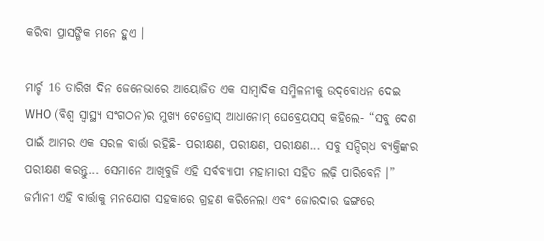କରିବା ପ୍ରାସଙ୍ଗିକ ମନେ ହୁଏ ।

ମାର୍ଚ୍ଚ 16 ତାରିଖ ଦିନ ଜେନେଭାରେ ଆୟୋଜିତ ଏକ ସାମ୍ବାଦିକ ସମ୍ମିଳନୀକୁ ଉଦ୍‌ବୋଧନ ଦେଇ WHO (ବିଶ୍ବ ସ୍ବାସ୍ଥ୍ୟ ସଂଗଠନ)ର ମୁଖ୍ୟ ଟେଡ୍ରୋସ୍‌ ଆଧାନୋମ୍‌ ଘେବ୍ରେୟସସ୍‌ କହିଲେ- “ସବୁ ଦେଶ ପାଇଁ ଆମର ଏକ ସରଳ ବାର୍ତ୍ତା ରହିଛି- ପରୀକ୍ଷଣ, ପରୀକ୍ଷଣ, ପରୀକ୍ଷଣ... ସବୁ ସନ୍ଦିଗ୍‌ଧ ବ୍ୟକ୍ତିଙ୍କର ପରୀକ୍ଷଣ କରନ୍ତୁ... ସେମାନେ ଆଖିବୁଜି ଏହି ସର୍ବବ୍ୟାପୀ ମହାମାରୀ ସହିତ ଲଢ଼ି ପାରିବେନି ।” ଜର୍ମାନୀ ଏହି ବାର୍ତ୍ତାକୁ ମନଯୋଗ ସହକାରେ ଗ୍ରହଣ କରିନେଲା ଏବଂ ଜୋରଦାର ଢଙ୍ଗରେ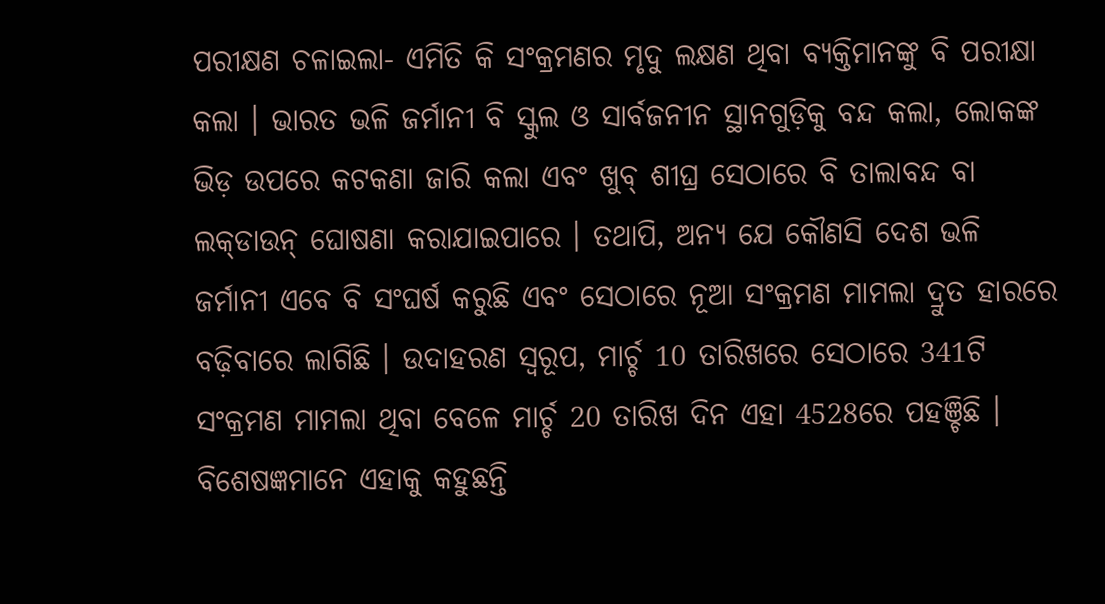ପରୀକ୍ଷଣ ଚଳାଇଲା- ଏମିତି କି ସଂକ୍ରମଣର ମୃଦୁ ଲକ୍ଷଣ ଥିବା ବ୍ୟକ୍ତିମାନଙ୍କୁ ବି ପରୀକ୍ଷା କଲା । ଭାରତ ଭଳି ଜର୍ମାନୀ ବି ସ୍କୁଲ ଓ ସାର୍ବଜନୀନ ସ୍ଥାନଗୁଡ଼ିକୁ ବନ୍ଦ କଲା, ଲୋକଙ୍କ ଭିଡ଼ ଉପରେ କଟକଣା ଜାରି କଲା ଏବଂ ଖୁବ୍‌ ଶୀଘ୍ର ସେଠାରେ ବି ତାଲାବନ୍ଦ ବା ଲକ୍‌ଡାଉନ୍‌ ଘୋଷଣା କରାଯାଇପାରେ । ତଥାପି, ଅନ୍ୟ ଯେ କୌଣସି ଦେଶ ଭଳି ଜର୍ମାନୀ ଏବେ ବି ସଂଘର୍ଷ କରୁଛି ଏବଂ ସେଠାରେ ନୂଆ ସଂକ୍ରମଣ ମାମଲା ଦ୍ରୁତ ହାରରେ ବଢ଼ିବାରେ ଲାଗିଛି । ଉଦାହରଣ ସ୍ବରୂପ, ମାର୍ଚ୍ଚ 10 ତାରିଖରେ ସେଠାରେ 341ଟି ସଂକ୍ରମଣ ମାମଲା ଥିବା ବେଳେ ମାର୍ଚ୍ଚ 20 ତାରିଖ ଦିନ ଏହା 4528ରେ ପହଞ୍ଚିଛି । ବିଶେଷଜ୍ଞମାନେ ଏହାକୁ କହୁଛନ୍ତି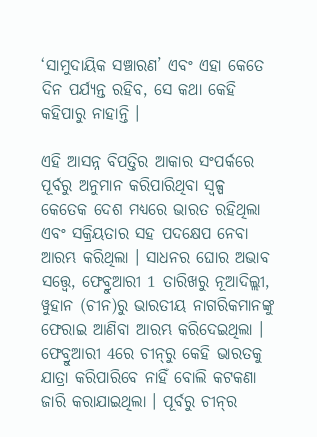‘ସାମୁଦାୟିକ ସଞ୍ଚାରଣ’ ଏବଂ ଏହା କେତେ ଦିନ ପର୍ଯ୍ୟନ୍ତ ରହିବ, ସେ କଥା କେହି କହିପାରୁ ନାହାନ୍ତି ।

ଏହି ଆସନ୍ନ ବିପତ୍ତିର ଆକାର ସଂପର୍କରେ ପୂର୍ବରୁ ଅନୁମାନ କରିପାରିଥିବା ସ୍ବଳ୍ପ କେତେକ ଦେଶ ମଧ୍ୟରେ ଭାରତ ରହିଥିଲା ଏବଂ ସକ୍ରିୟତାର ସହ ପଦକ୍ଷେପ ନେବା ଆରମ୍ଭ କରିଥିଲା । ସାଧନର ଘୋର ଅଭାବ ସତ୍ତ୍ବେ, ଫେବ୍ରୁଆରୀ 1 ତାରିଖରୁ ନୂଆଦିଲ୍ଲୀ, ୱୁହାନ (ଚୀନ)ରୁ ଭାରତୀୟ ନାଗରିକମାନଙ୍କୁ ଫେରାଇ ଆଣିବା ଆରମ୍ଭ କରିଦେଇଥିଲା । ଫେବ୍ରୁଆରୀ 4ରେ ଚୀନ୍‌ରୁ କେହି ଭାରତକୁ ଯାତ୍ରା କରିପାରିବେ ନାହିଁ ବୋଲି କଟକଣା ଜାରି କରାଯାଇଥିଲା । ପୂର୍ବରୁ ଚୀନ୍‌ର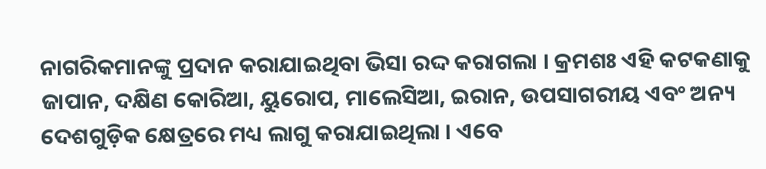ନାଗରିକମାନଙ୍କୁ ପ୍ରଦାନ କରାଯାଇଥିବା ଭିସା ରଦ୍ଦ କରାଗଲା । କ୍ରମଶଃ ଏହି କଟକଣାକୁ ଜାପାନ, ଦକ୍ଷିଣ କୋରିଆ, ୟୁରୋପ, ମାଲେସିଆ, ଇରାନ, ଉପସାଗରୀୟ ଏବଂ ଅନ୍ୟ ଦେଶଗୁଡ଼ିକ କ୍ଷେତ୍ରରେ ମଧ୍ୟ ଲାଗୁ କରାଯାଇଥିଲା । ଏବେ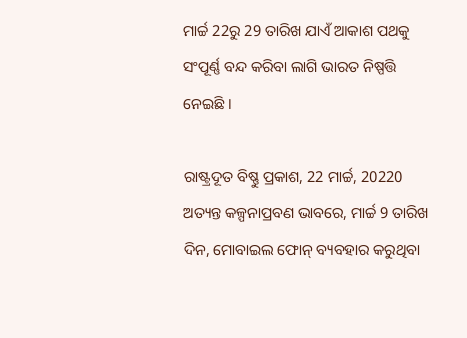ମାର୍ଚ୍ଚ 22ରୁ 29 ତାରିଖ ଯାଏଁ ଆକାଶ ପଥକୁ ସଂପୂର୍ଣ୍ଣ ବନ୍ଦ କରିବା ଲାଗି ଭାରତ ନିଷ୍ପତ୍ତି ନେଇଛି ।

ରାଷ୍ଟ୍ରଦୂତ ବିଷ୍ଣୁ ପ୍ରକାଶ, 22 ମାର୍ଚ୍ଚ, 20220 ଅତ୍ୟନ୍ତ କଳ୍ପନାପ୍ରବଣ ଭାବରେ, ମାର୍ଚ୍ଚ 9 ତାରିଖ ଦିନ, ମୋବାଇଲ ଫୋନ୍‌ ବ୍ୟବହାର କରୁଥିବା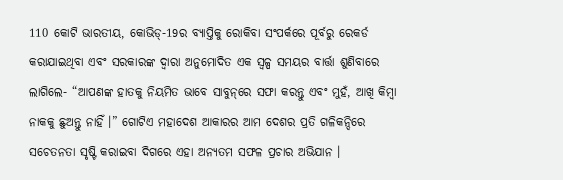110 କୋଟି ଭାରତୀୟ, କୋଭିଡ୍‌-19ର ବ୍ୟାପ୍ତିକୁ ରୋକିବା ସଂପର୍କରେ ପୂର୍ବରୁ ରେକର୍ଡ କରାଯାଇଥିବା ଏବଂ ସରକାରଙ୍କ ଦ୍ବାରା ଅନୁମୋଦିତ ଏକ ସ୍ବଳ୍ପ ସମୟର ବାର୍ତ୍ତା ଶୁଣିବାରେ ଲାଗିଲେ- “ଆପଣଙ୍କ ହାତକୁ ନିୟମିତ ଭାବେ ସାବୁନ୍‌ରେ ସଫା କରନ୍ତୁ ଏବଂ ମୁହଁ, ଆଖି କିମ୍ବା ନାକକୁ ଛୁଅନ୍ତୁ ନାହିଁ ।” ଗୋଟିଏ ମହାଦେଶ ଆକାରର ଆମ ଦେଶର ପ୍ରତି ଗଳିକନ୍ଦିରେ ସଚେତନତା ସୃଷ୍ଟି କରାଇବା ଦିଗରେ ଏହା ଅନ୍ୟତମ ସଫଳ ପ୍ରଚାର ଅଭିଯାନ ।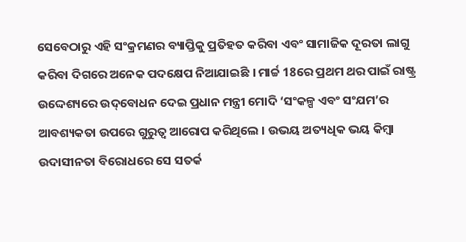ସେବେଠାରୁ ଏହି ସଂକ୍ରମଣର ବ୍ୟାପ୍ତିକୁ ପ୍ରତିହତ କରିବା ଏବଂ ସାମାଜିକ ଦୂରତା ଲାଗୁ କରିବା ଦିଗରେ ଅନେକ ପଦକ୍ଷେପ ନିଆଯାଇଛି । ମାର୍ଚ୍ଚ 18ରେ ପ୍ରଥମ ଥର ପାଇଁ ରାଷ୍ଟ୍ର ଉଦ୍ଦେଶ୍ୟରେ ଉଦ୍‌ବୋଧନ ଦେଇ ପ୍ରଧାନ ମନ୍ତ୍ରୀ ମୋଦି ‘ସଂକଳ୍ପ ଏବଂ ସଂଯମ’ର ଆବଶ୍ୟକତା ଉପରେ ଗୁରୁତ୍ବ ଆରୋପ କରିଥିଲେ । ଉଭୟ ଅତ୍ୟଧିକ ଭୟ କିମ୍ବା ଉଦାସୀନତା ବିରୋଧରେ ସେ ସତର୍କ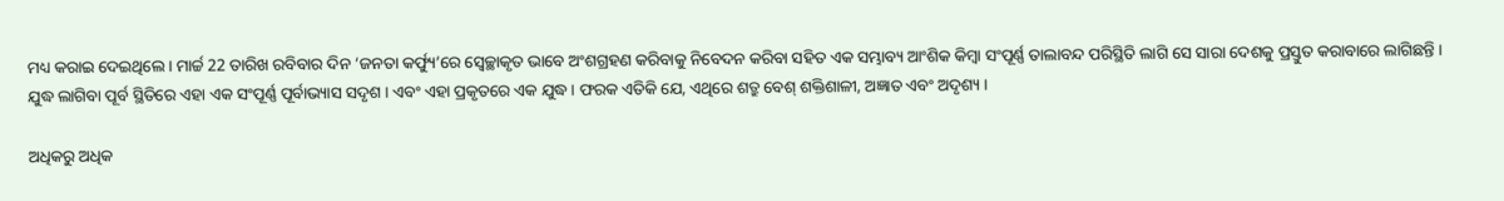ମଧ୍ୟ କରାଇ ଦେଇଥିଲେ । ମାର୍ଚ୍ଚ 22 ତାରିଖ ରବିବାର ଦିନ ‘ଜନତା କର୍ଫ୍ୟୁ’ରେ ସ୍ବେଚ୍ଛାକୃତ ଭାବେ ଅଂଶଗ୍ରହଣ କରିବାକୁ ନିବେଦନ କରିବା ସହିତ ଏକ ସମ୍ଭାବ୍ୟ ଆଂଶିକ କିମ୍ବା ସଂପୂର୍ଣ୍ଣ ତାଲାବନ୍ଦ ପରିସ୍ଥିତି ଲାଗି ସେ ସାରା ଦେଶକୁ ପ୍ରସ୍ତୁତ କରାବାରେ ଲାଗିଛନ୍ତି । ଯୁଦ୍ଧ ଲାଗିବା ପୂର୍ବ ସ୍ଥିତିରେ ଏହା ଏକ ସଂପୂର୍ଣ୍ଣ ପୂର୍ବାଭ୍ୟାସ ସଦୃଶ । ଏବଂ ଏହା ପ୍ରକୃତରେ ଏକ ଯୁଦ୍ଧ । ଫରକ ଏତିକି ଯେ, ଏଥିରେ ଶତ୍ରୁ ବେଶ୍‌ ଶକ୍ତିଶାଳୀ, ଅଜ୍ଞାତ ଏବଂ ଅଦୃଶ୍ୟ ।

ଅଧିକରୁ ଅଧିକ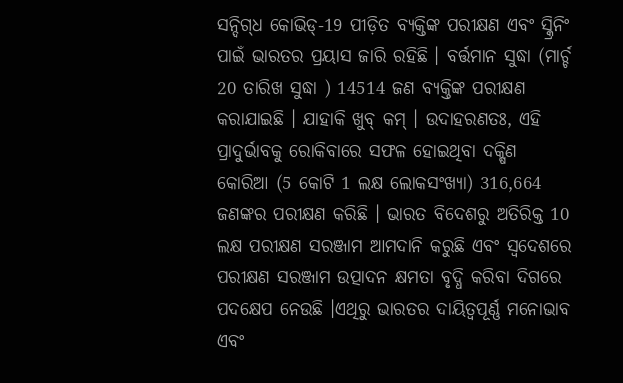ସନ୍ଦିଗ୍‌ଧ କୋଭିଡ୍‌-19 ପୀଡ଼ିତ ବ୍ୟକ୍ତିଙ୍କ ପରୀକ୍ଷଣ ଏବଂ ସ୍କ୍ରିନିଂ ପାଇଁ ଭାରତର ପ୍ରୟାସ ଜାରି ରହିଛି । ବର୍ତ୍ତମାନ ସୁଦ୍ଧା (ମାର୍ଚ୍ଚ 20 ତାରିଖ ସୁଦ୍ଧା ) 14514 ଜଣ ବ୍ୟକ୍ତିଙ୍କ ପରୀକ୍ଷଣ କରାଯାଇଛି । ଯାହାକି ଖୁବ୍‌ କମ୍‌ । ଉଦାହରଣତଃ, ଏହି ପ୍ରାଦୁର୍ଭାବକୁ ରୋକିବାରେ ସଫଳ ହୋଇଥିବା ଦକ୍ଷିଣ କୋରିଆ (5 କୋଟି 1 ଲକ୍ଷ ଲୋକସଂଖ୍ୟା) 316,664 ଜଣଙ୍କର ପରୀକ୍ଷଣ କରିଛି । ଭାରତ ବିଦେଶରୁ ଅତିରିକ୍ତ 10 ଲକ୍ଷ ପରୀକ୍ଷଣ ସରଞ୍ଜାମ ଆମଦାନି କରୁଛି ଏବଂ ସ୍ବଦେଶରେ ପରୀକ୍ଷଣ ସରଞ୍ଜାମ ଉତ୍ପାଦନ କ୍ଷମତା ବୃଦ୍ଧି କରିବା ଦିଗରେ ପଦକ୍ଷେପ ନେଉଛି ।ଏଥିରୁ ଭାରତର ଦାୟିତ୍ବପୂର୍ଣ୍ଣ ମନୋଭାବ ଏବଂ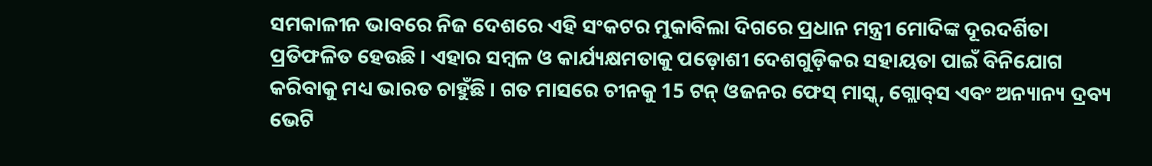ସମକାଳୀନ ଭାବରେ ନିଜ ଦେଶରେ ଏହି ସଂକଟର ମୁକାବିଲା ଦିଗରେ ପ୍ରଧାନ ମନ୍ତ୍ରୀ ମୋଦିଙ୍କ ଦୂରଦର୍ଶିତା ପ୍ରତିଫଳିତ ହେଉଛି । ଏହାର ସମ୍ବଳ ଓ କାର୍ଯ୍ୟକ୍ଷମତାକୁ ପଡ଼ୋଶୀ ଦେଶଗୁଡ଼ିକର ସହାୟତା ପାଇଁ ବିନିଯୋଗ କରିବାକୁ ମଧ୍ୟ ଭାରତ ଚାହୁଁଛି । ଗତ ମାସରେ ଚୀନକୁ 15 ଟନ୍‌ ଓଜନର ଫେସ୍‌ ମାସ୍କ୍‌, ଗ୍ଲୋବ୍‌ସ ଏବଂ ଅନ୍ୟାନ୍ୟ ଦ୍ରବ୍ୟ ଭେଟି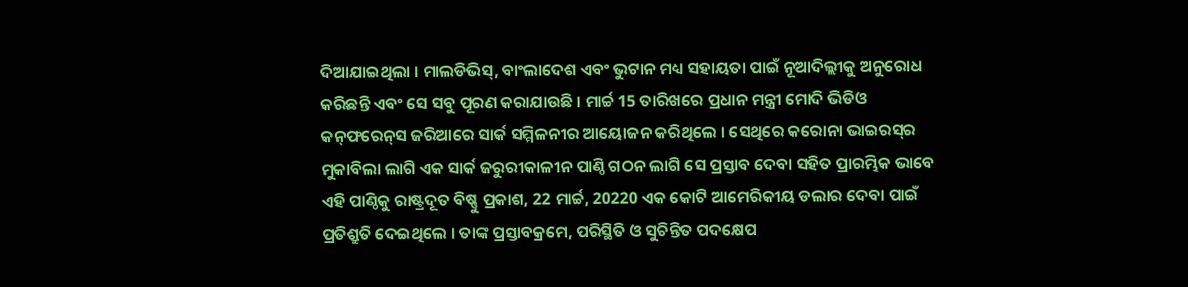ଦିଆଯାଇଥିଲା । ମାଲଡିଭିସ୍‌, ବାଂଲାଦେଶ ଏବଂ ଭୁଟାନ ମଧ୍ୟ ସହାୟତା ପାଇଁ ନୂଆଦିଲ୍ଲୀକୁ ଅନୁରୋଧ କରିଛନ୍ତି ଏବଂ ସେ ସବୁ ପୂରଣ କରାଯାଉଛି । ମାର୍ଚ୍ଚ 15 ତାରିଖରେ ପ୍ରଧାନ ମନ୍ତ୍ରୀ ମୋଦି ଭିଡିଓ କନ୍‌ଫରେନ୍‌ସ ଜରିଆରେ ସାର୍କ ସମ୍ମିଳନୀର ଆୟୋଜନ କରିଥିଲେ । ସେଥିରେ କରୋନା ଭାଇରସ୍‌ର ମୁକାବିଲା ଲାଗି ଏକ ସାର୍କ ଜରୁରୀକାଳୀନ ପାଣ୍ଠି ଗଠନ ଲାଗି ସେ ପ୍ରସ୍ତାବ ଦେବା ସହିତ ପ୍ରାରମ୍ଭିକ ଭାବେ ଏହି ପାଣ୍ଠିକୁ ରାଷ୍ଟ୍ରଦୂତ ବିଷ୍ଣୁ ପ୍ରକାଶ, 22 ମାର୍ଚ୍ଚ, 20220 ଏକ କୋଟି ଆମେରିକୀୟ ଡଲାର ଦେବା ପାଇଁ ପ୍ରତିଶ୍ରୁତି ଦେଇଥିଲେ । ତାଙ୍କ ପ୍ରସ୍ତାବକ୍ରମେ, ପରିସ୍ଥିତି ଓ ସୁଚିନ୍ତିତ ପଦକ୍ଷେପ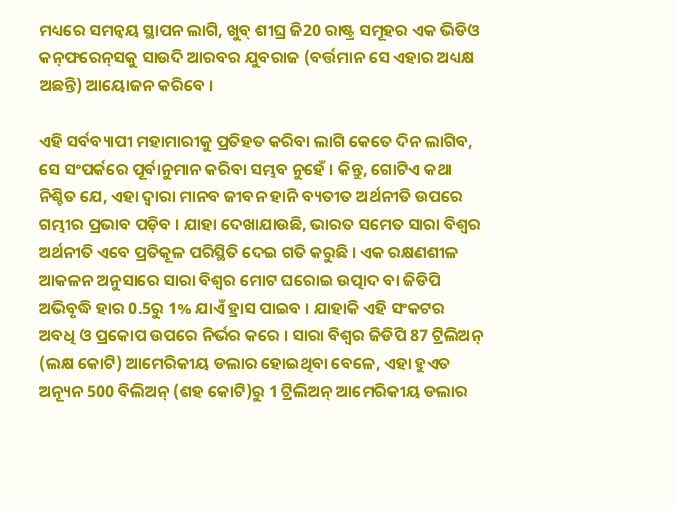ମଧ୍ୟରେ ସମନ୍ବୟ ସ୍ଥାପନ ଲାଗି, ଖୁବ୍‌ ଶୀଘ୍ର ଜି20 ରାଷ୍ଟ୍ର ସମୂହର ଏକ ଭିଡିଓ କନ୍‌ଫରେନ୍‌ସକୁ ସାଉଦି ଆରବର ଯୁବରାଜ (ବର୍ତ୍ତମାନ ସେ ଏହାର ଅଧ୍ୟକ୍ଷ ଅଛନ୍ତି) ଆୟୋଜନ କରିବେ ।

ଏହି ସର୍ବବ୍ୟାପୀ ମହାମାରୀକୁ ପ୍ରତିହତ କରିବା ଲାଗି କେତେ ଦିନ ଲାଗିବ, ସେ ସଂପର୍କରେ ପୂର୍ବାନୁମାନ କରିବା ସମ୍ଭବ ନୁହେଁ । କିନ୍ତୁ, ଗୋଟିଏ କଥା ନିଶ୍ଚିତ ଯେ, ଏହା ଦ୍ବାରା ମାନବ ଜୀବନ ହାନି ବ୍ୟତୀତ ଅର୍ଥନୀତି ଉପରେ ଗମ୍ଭୀର ପ୍ରଭାବ ପଡ଼ିବ । ଯାହା ଦେଖାଯାଉଛି, ଭାରତ ସମେତ ସାରା ବିଶ୍ବର ଅର୍ଥନୀତି ଏବେ ପ୍ରତିକୂଳ ପରିସ୍ଥିତି ଦେଇ ଗତି କରୁଛି । ଏକ ରକ୍ଷଣଶୀଳ ଆକଳନ ଅନୁସାରେ ସାରା ବିଶ୍ବର ମୋଟ ଘରୋଇ ଉତ୍ପାଦ ବା ଜିଡିପି ଅଭିବୃଦ୍ଧି ହାର 0.5ରୁ 1% ଯାଏଁ ହ୍ରାସ ପାଇବ । ଯାହାକି ଏହି ସଂକଟର ଅବଧି ଓ ପ୍ରକୋପ ଉପରେ ନିର୍ଭର କରେ । ସାରା ବିଶ୍ବର ଜିଡିପି 87 ଟ୍ରିଲିଅନ୍‌ (ଲକ୍ଷ କୋଟି) ଆମେରିକୀୟ ଡଲାର ହୋଇଥିବା ବେଳେ, ଏହା ହୁଏତ ଅନ୍ୟୂନ 500 ବିଲିଅନ୍‌ (ଶହ କୋଟି)ରୁ 1 ଟ୍ରିଲିଅନ୍‌ ଆମେରିକୀୟ ଡଲାର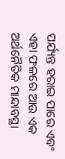ପର୍ଯ୍ୟନ୍ତ ହରାଇ ପାରେ ଏବଂ ଏହା ଫଳରେ ଆଉ ଏକ ଅର୍ଥନୈତିକ ମାନ୍ଦାବସ୍ଥା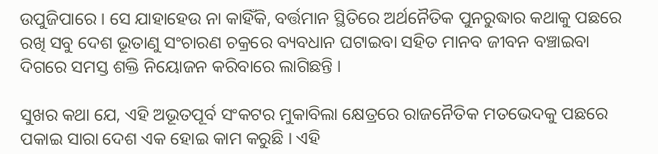ଉପୁଜିପାରେ । ସେ ଯାହାହେଉ ନା କାହିଁକି, ବର୍ତ୍ତମାନ ସ୍ଥିତିରେ ଅର୍ଥନୈତିକ ପୁନରୁଦ୍ଧାର କଥାକୁ ପଛରେ ରଖି ସବୁ ଦେଶ ଭୂତାଣୁ ସଂଚାରଣ ଚକ୍ରରେ ବ୍ୟବଧାନ ଘଟାଇବା ସହିତ ମାନବ ଜୀବନ ବଞ୍ଚାଇବା ଦିଗରେ ସମସ୍ତ ଶକ୍ତି ନିୟୋଜନ କରିବାରେ ଲାଗିଛନ୍ତି ।

ସୁଖର କଥା ଯେ, ଏହି ଅଭୂତପୂର୍ବ ସଂକଟର ମୁକାବିଲା କ୍ଷେତ୍ରରେ ରାଜନୈତିକ ମତଭେଦକୁ ପଛରେ ପକାଇ ସାରା ଦେଶ ଏକ ହୋଇ କାମ କରୁଛି । ଏହି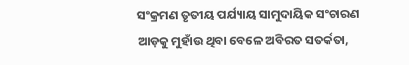ସଂକ୍ରମଣ ତୃତୀୟ ପର୍ଯ୍ୟାୟ ସାମୁଦାୟିକ ସଂଚାରଣ ଆଡ଼କୁ ମୁହାଁଉ ଥିବା ବେଳେ ଅବିରତ ସତର୍କତା,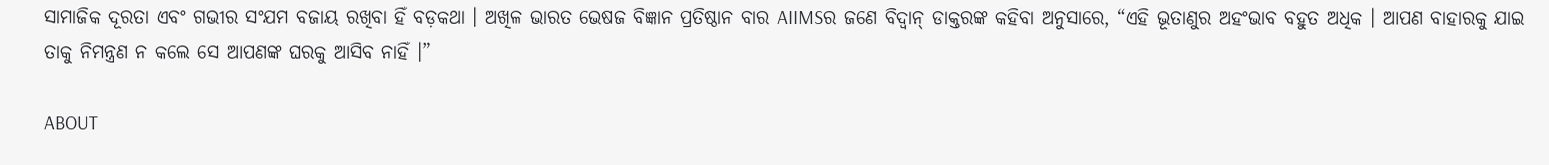ସାମାଜିକ ଦୂରତା ଏବଂ ଗଭୀର ସଂଯମ ବଜାୟ ରଖିବା ହିଁ ବଡ଼କଥା । ଅଖିଳ ଭାରତ ଭେଷଜ ବିଜ୍ଞାନ ପ୍ରତିଷ୍ଠାନ ବାର AIIMSର ଜଣେ ବିଦ୍ବାନ୍‌ ଡାକ୍ତରଙ୍କ କହିବା ଅନୁସାରେ, “ଏହି ଭୂତାଣୁର ଅହଂଭାବ ବହୁତ ଅଧିକ । ଆପଣ ବାହାରକୁ ଯାଇ ତାକୁ ନିମନ୍ତ୍ରଣ ନ କଲେ ସେ ଆପଣଙ୍କ ଘରକୁ ଆସିବ ନାହିଁ ।”

ABOUT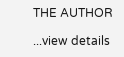THE AUTHOR

...view details